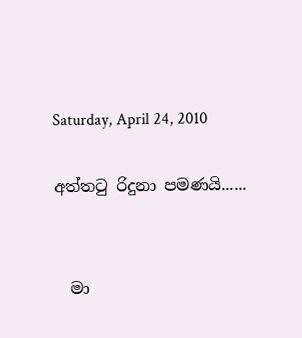Saturday, April 24, 2010

අත්තටු රිදුනා පමණයි......


  මා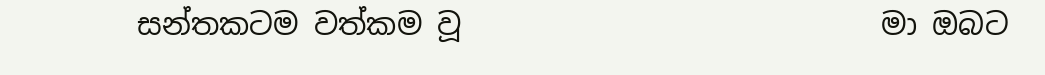සන්තකටම වත්කම වූ                            මා ඔබට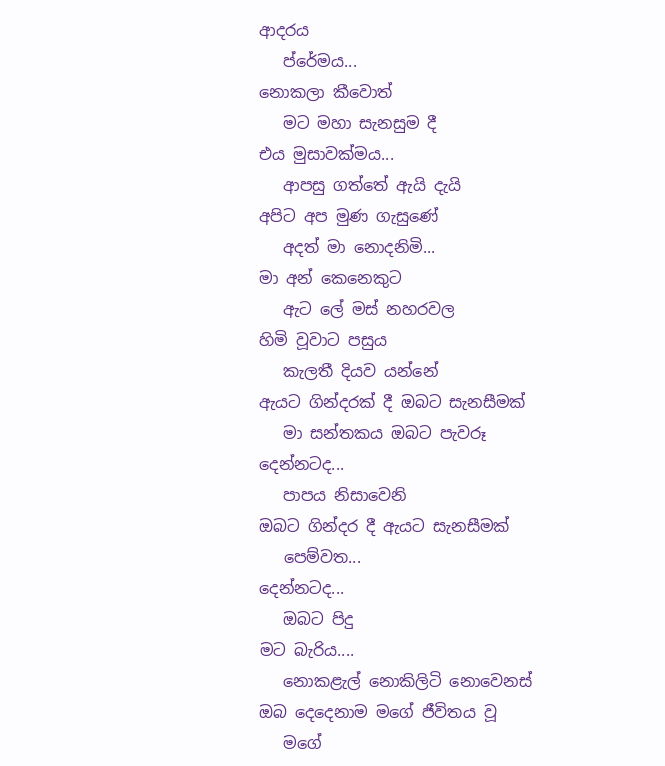ආදරය
   ප්රේමය...                                                 නොකලා කීවොත්
   මට මහා සැනසුම දී                                    එය මුසාවක්මය...
   ආපසු ගත්තේ ඇයි දැයි                              අපිට අප මුණ ගැසුණේ
   අදත් මා නොදනිමි...                                  මා අන් කෙනෙකුට
   ඇට ලේ මස් නහරවල                                හිමි වූවාට පසුය
   කැලතී දියව යන්නේ                                  ඇයට ගින්දරක් දී ඔබට සැනසීමක්
   මා සන්තකය ඔබට පැවරූ                           දෙන්නටද...
   පාපය නිසාවෙනි                                       ඔබට ගින්දර දී ඇයට සැනසීමක්
   පෙම්වත...                                                 දෙන්නටද...
   ඔබට පිදු                                                    මට බැරිය....
   නොකළැල් නොකිලිටි නොවෙනස්            ඔබ දෙදෙනාම මගේ ජීවිතය වූ
   මගේ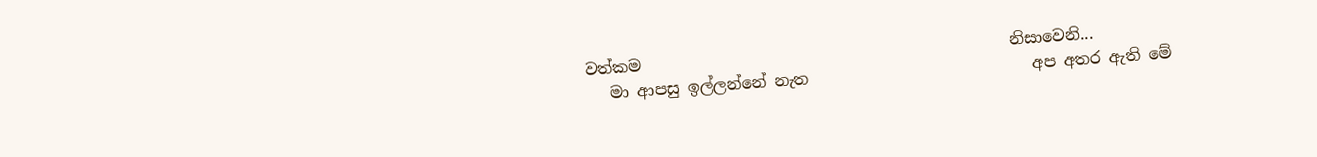වත්කම                                              නිසාවෙනි...
   මා ආපසු ඉල්ලන්නේ නැත                            අප අතර ඇති මේ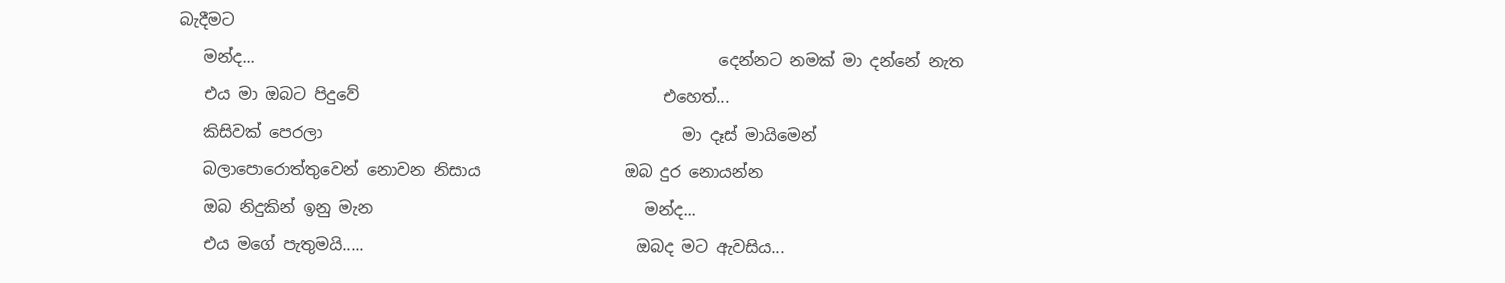බැදීමට
   මන්ද...                                                          දෙන්නට නමක් මා දන්නේ නැත
   එය මා ඔබට පිදුවේ                                      එහෙත්...
   කිසිවක් පෙරලා                                             මා දෑස් මායිමෙන්
   බලාපොරොත්තුවෙන් නොවන නිසාය                  ඔබ දුර නොයන්න
   ඔබ නිදුකින් ඉනු මැන                                  මන්ද...
   එය මගේ පැතුමයි.....                                  ඔබද මට ඇවසිය...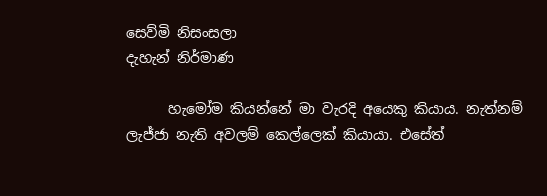සෙව්මි නිසංසලා                                            දැහැන් නිර්මාණ

      හැමෝම කියන්නේ මා වැරදි අයෙකු කියාය. නැත්නම් ලැජ්ජා නැති අවලම් කෙල්ලෙක් කියායා. එසේත්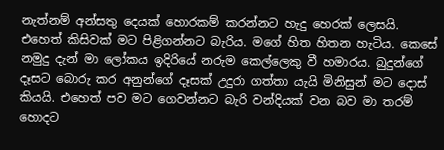නැත්නම් අන්සතු දෙයක් හොරකම් කරන්නට හැදු හෙරක් ලෙසයි. එහෙත් කිසිවක් මට පිළිගන්නට බැරිය. මගේ හිත හිතන හැටිය. කෙසේ නමුදු දැන් මා ලෝකය ඉදිරියේ නරුම කෙල්ලෙකු වී හමාරය. බුදුන්ගේ දෑසට බොරු කර අනුන්ගේ දෑසක් උදුරා ගත්තා යැයි මිනිසුන් මට දොස් කියයි. එහෙත් පව මට ගෙවන්නට බැරි වන්දියක් වන බව මා තරම් හොදට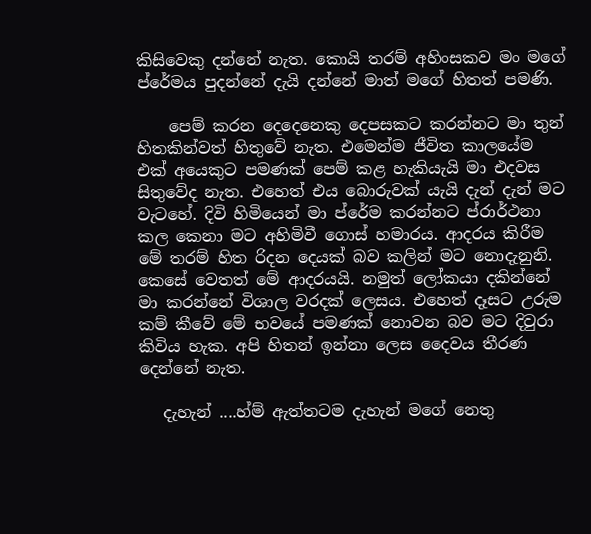කිසිවෙකු දන්නේ නැත. කොයි තරම් අහිංසකව මං මගේ ප්රේමය පුදන්නේ දැයි දන්නේ මාත් මගේ හිතත් පමණි.

    පෙම් කරන දෙදෙනෙකු දෙපසකට කරන්නට මා තුන් හිතකින්වත් හිතුවේ නැත. එමෙන්ම ජීවිත කාලයේම එක් අයෙකුට පමණක් පෙම් කළ හැකියැයි මා එදවස සිතුවේද නැත. එහෙත් එය බොරුවක් යැයි දැන් දැන් මට වැටහේ. දිවි හිමියෙන් මා ප්රේම කරන්නට ප්රාර්ථනා කල කෙනා මට අහිමිවී ගොස් හමාරය. ආදරය කිරීම මේ තරම් හිත රිදන දෙයක් බව කලින් මට නොදැනුනි. කෙසේ වෙතත් මේ ආදරයයි. නමුත් ලෝකයා දකින්නේ මා කරන්නේ විශාල වරදක් ලෙසය. එහෙත් දෑසට උරුම කම් කීවේ මේ භවයේ පමණක් නොවන බව මට දිවුරා කිවිය හැක. අපි හිතන් ඉන්නා ලෙස දෛවය තීරණ දෙන්නේ නැත.

   දැහැන් ....හ්ම් ඇත්තටම දැහැන් මගේ නෙතු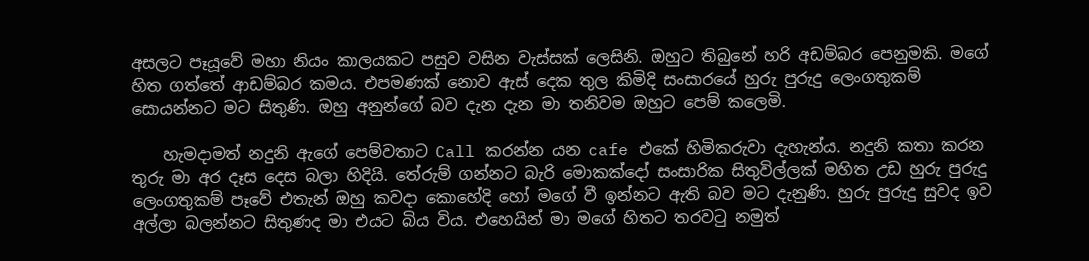අසලට පෑයූවේ මහා නියං කාලයකට පසුව වසින වැස්සක් ලෙසිනි. ඔහුට තිබුනේ හරි අඩම්බර පෙනුමකි. මගේ හිත ගත්තේ ආඩම්බර කමය. එපමණක් නොව ඇස් දෙක තුල කිමිදි සංසාරයේ හුරු පුරුදු ලෙංගතුකම් සොයන්නට මට සිතුණි. ඔහු අනුන්ගේ බව දැන දැන මා තනිවම ඔහුට පෙම් කලෙමි.

    හැමදාමත් නදුනි ඇගේ පෙම්වතාට Call කරන්න යන cafe එකේ හිමිකරුවා දැහැන්ය. නදුනි කතා කරන තුරු මා අර දෑස දෙස බලා හිදියි. තේරුම් ගන්නට බැරි මොකක්දෝ සංසාරික සිතුවිල්ලක් මහිත උඩ හුරු පුරුදු ලෙංගතුකම් පෑවේ එතැන් ඔහු කවදා කොහේදි හෝ මගේ වී ඉන්නට ඇති බව මට දැනුණි. හුරු පුරුදු සුවද ඉව අල්ලා බලන්නට සිතුණද මා එයට බිය විය. එහෙයින් මා මගේ හිතට තරවටු නමුත්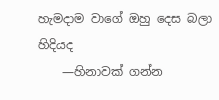හැමදාම වාගේ ඔහු දෙස බලා හිදියද
    —හිනාවක් ගන්න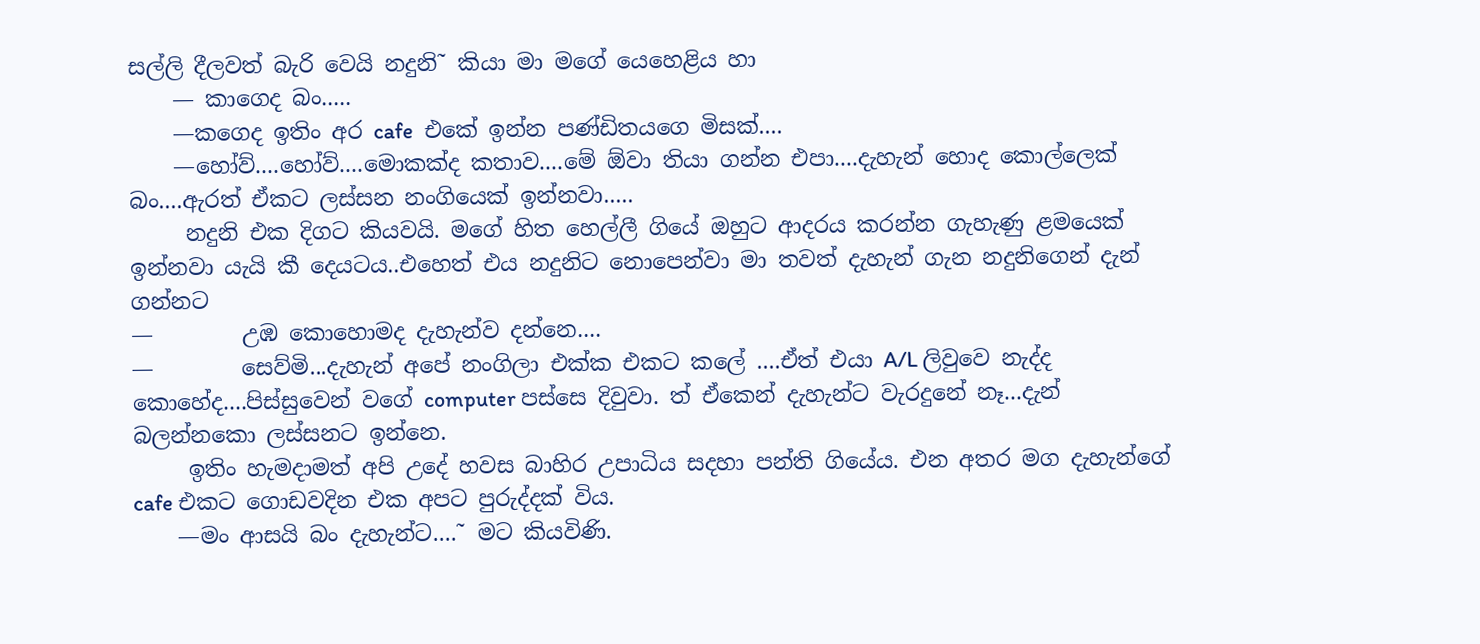සල්ලි දීලවත් බැරි වෙයි නදුනි˜ කියා මා මගේ යෙහෙළිය හා
    — කාගෙද බං.....
    —කගෙද ඉතිං අර cafe  එකේ ඉන්න පණ්ඩිතයගෙ මිසක්....
    —හෝව්....හෝව්....මොකක්ද කතාව....මේ ඕවා තියා ගන්න එපා....දැහැන් හොද කොල්ලෙක් බං....ඇරත් ඒකට ලස්සන නංගියෙක් ඉන්නවා.....
     නදුනි එක දිගට කියවයි. මගේ හිත හෙල්ලී ගියේ ඔහුට ආදරය කරන්න ගැහැණු ළමයෙක් ඉන්නවා යැයි කී දෙයටය..එහෙත් එය නදුනිට නොපෙන්වා මා තවත් දැහැන් ගැන නදුනිගෙන් දැන් ගන්නට
—        උඹ කොහොමද දැහැන්ව දන්නෙ....
—        සෙව්මි...දැහැන් අපේ නංගිලා එක්ක එකට කලේ ....ඒත් එයා A/L ලිවුවෙ නැද්ද කොහේද....පිස්සුවෙන් වගේ computer පස්සෙ දිවුවා. ත් ඒකෙන් දැහැන්ට වැරදුනේ නෑ...දැන් බලන්නකො ලස්සනට ඉන්නෙ.
     ඉතිං හැමදාමත් අපි උදේ හවස බාහිර උපාධිය සදහා පන්ති ගියේය. එන අතර මග දැහැන්ගේ cafe එකට ගොඩවදින එක අපට පුරුද්දක් විය.
    —මං ආසයි බං දැහැන්ට....˜ මට කියවිණි.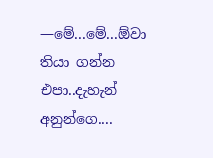—මේ...මේ...ඕවා තියා ගන්න එපා..දැහැන් අනුන්ගෙ....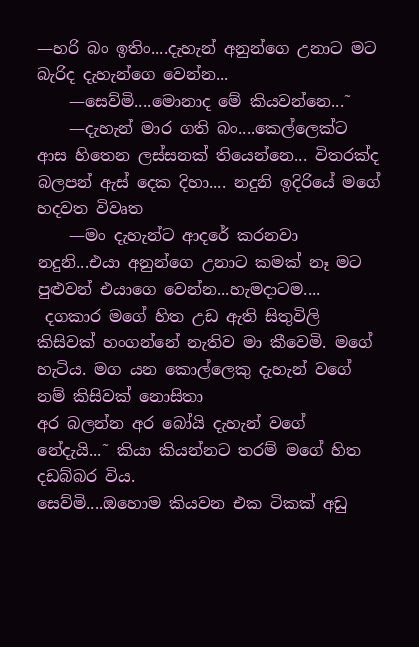—හරි බං ඉතිං....දැහැන් අනුන්ගෙ උනාට මට බැරිද දැහැන්ගෙ වෙන්න...
    —සෙව්මි....මොනාද මේ කියවන්නෙ...˜
    —දැහැන් මාර ගති බං....කෙල්ලෙක්ට ආස හිතෙන ලස්සනක් තියෙන්නෙ... විතරක්ද බලපන් ඇස් දෙක දිහා.... නදුනි ඉදිරියේ මගේ හදවත විවෘත
    —මං දැහැන්ට ආදරේ කරනවා නදුනි...එයා අනුන්ගෙ උනාට කමක් නෑ මට පුළුවන් එයාගෙ වෙන්න...හැමදාටම....
 දගකාර මගේ හිත උඩ ඇති සිතුවිලි කිසිවක් හංගන්නේ නැතිව මා කීවෙමි. මගේ හැටිය. මග යන කොල්ලෙකු දැහැන් වගේ නම් කිසිවක් නොසිතා
අර බලන්න අර බෝයි දැහැන් වගේ නේදැයි...˜ කියා කියන්නට තරම් මගේ හිත දඩබ්බර විය.
සෙව්මි....ඔහොම කියවන එක ටිකක් අඩු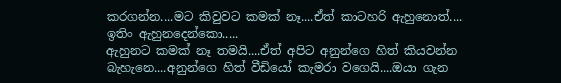කරගන්න....මට කිවුවට කමක් නෑ....ඒත් කාටහරි ඇහුනොත්....
ඉතිං ඇහුනදෙන්කො.....
ඇහුනට කමක් නෑ තමයි....ඒත් අපිට අනුන්ගෙ හිත් කියවන්න බැහැනෙ....අනුන්ගෙ හිත් වීඩියෝ කැමරා වගෙයි....ඔයා ගැන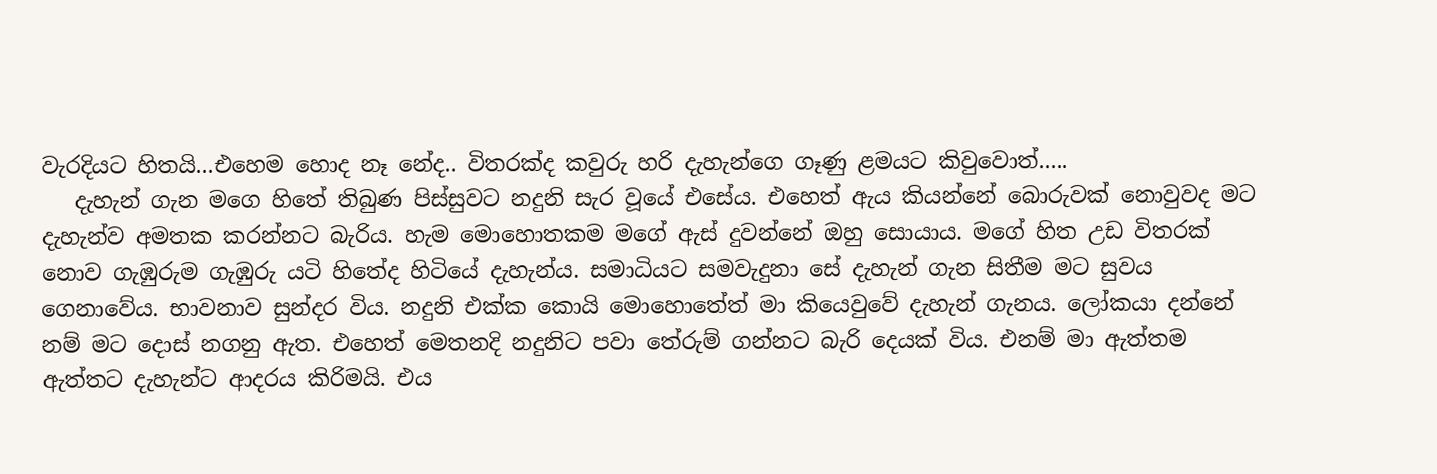වැරදියට හිතයි...එහෙම හොද නෑ නේද.. විතරක්ද කවුරු හරි දැහැන්ගෙ ගෑණු ළමයට කිවුවොත්.....
   දැහැන් ගැන මගෙ හිතේ තිබුණ පිස්සුවට නදුනි සැර වූයේ එසේය. එහෙත් ඇය කියන්නේ බොරුවක් නොවුවද මට දැහැන්ව අමතක කරන්නට බැරිය. හැම මොහොතකම මගේ ඇස් දුවන්නේ ඔහු සොයාය. මගේ හිත උඩ විතරක් නොව ගැඹුරුම ගැඹුරු යටි හිතේද හිටියේ දැහැන්ය. සමාධියට සමවැදුනා සේ දැහැන් ගැන සිතීම මට සුවය ගෙනාවේය. භාවනාව සුන්දර විය. නදුනි එක්ක කොයි මොහොතේත් මා කියෙවුවේ දැහැන් ගැනය. ලෝකයා දන්නේ නම් මට දොස් නගනු ඇත. එහෙත් මෙතනදි නදුනිට පවා තේරුම් ගන්නට බැරි දෙයක් විය. එනම් මා ඇත්තම ඇත්තට දැහැන්ට ආදරය කිරිමයි. එය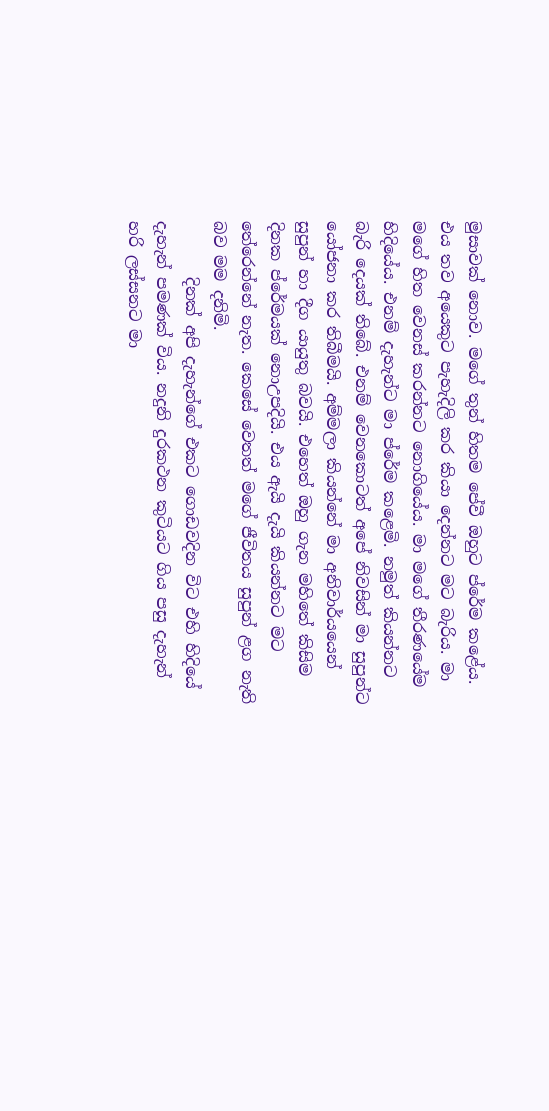මුසාවක් නොව. මගේ තුන් හිතම පේවී ඔහුට ප්රේම කළේය. එය තව අයෙකුට පැහැදිලි කර කියා දෙන්නට මට බැරිය. මා මගේ හිත වෙනස් කරන්නට නොගියේය. මා මගේ තීරණයේම හිදියේය. එනම් දැහැන්ට මා ප්රේම කළෙමි. නමුත් කියන්නට බැරි දෙයක් තිබේ. එනම් වෙනකොටත් අපේ නිවසින් මා සුපුන්ට යෝජනා කර තිබීමයි. අම්මලා කියන්නේ මා අනිවාර්යයෙන් සුපුන් හා දීග යායුතු බවයි. එහෙත් ඔහු ගැන මහිතේ කිසිම දිනක ප්රේමයක් නොඋපදියි. එය ඇයි දැයි කියන්නට මට තේරෙන්නේ නැත. කෙසේ වෙතත් මගේ ජීවිතය සුපුන් ළග නැති බව මම දනිමි.
       දිනක් අපි දැහැන්ගේ එකට ගොඩවදින විට එහි හිදියේ දැහැන් පමණක් විය. නදුනි දුරකථන කුටියට ගිය පසු දැහැන් හරි ලස්සනට මා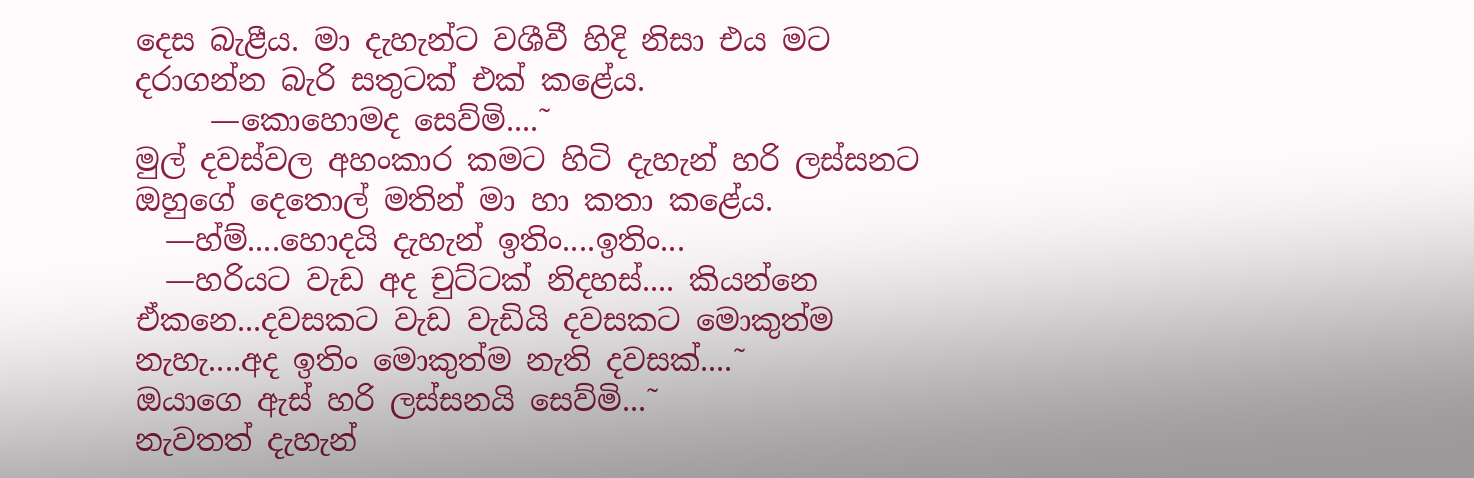දෙස බැළීය. මා දැහැන්ට වශීවී හිදි නිසා එය මට දරාගන්න බැරි සතුටක් එක් කළේය.
     —කොහොමද සෙව්මි....˜
මුල් දවස්වල අහංකාර කමට හිටි දැහැන් හරි ලස්සනට ඔහුගේ දෙතොල් මතින් මා හා කතා කළේය.
  —හ්ම්....හොදයි දැහැන් ඉතිං....ඉතිං...
  —හරියට වැඩ අද චුට්ටක් නිදහස්.... කියන්නෙ ඒකනෙ...දවසකට වැඩ වැඩියි දවසකට මොකුත්ම නැහැ....අද ඉතිං මොකුත්ම නැති දවසක්....˜
ඔයාගෙ ඇස් හරි ලස්සනයි සෙව්මි...˜
නැවතත් දැහැන්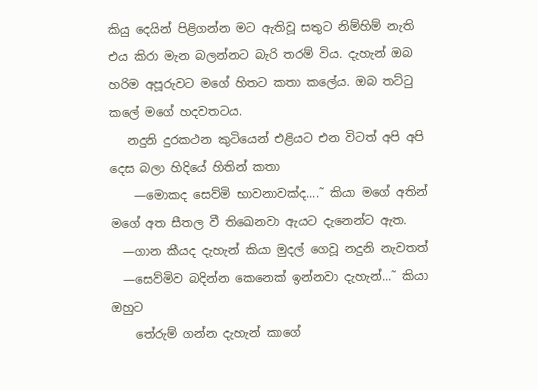කියු දෙයින් පිළිගන්න මට ඇතිවූ සතුට නිම්හිම් නැති එය කිරා මැන බලන්නට බැරි තරම් විය. දැහැන් ඔබ හරිම අපූරුවට මගේ හිතට කතා කලේය. ඔබ තට්ටු කලේ මගේ හදවතටය.
   නදුනි දුරකථන කුටියෙන් එළියට එන විටත් අපි අපි දෙස බලා හිදියේ හිතින් කතා
    —මොකද සෙව්මි භාවනාවක්ද....˜ කියා මගේ අතින් මගේ අත සීතල වී තිඛෙනවා ඇයට දැනෙන්ට ඇත.
  —ගාන කීයද දැහැන් කියා මුදල් ගෙවූ නදුනි නැවතත්
  —සෙව්මිව බදින්න කෙනෙක් ඉන්නවා දැහැන්...˜ කියා ඔහුට
    තේරුම් ගන්න දැහැන් කාගේ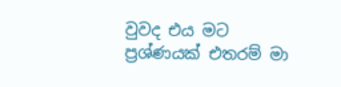වුවද එය මට ප්‍රශ්ණයක් එතරම් මා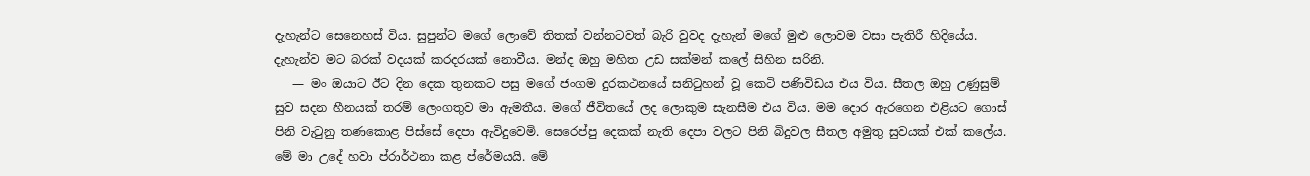දැහැන්ට සෙනෙහස් විය. සුපුන්ට මගේ ලොවේ තිතක් වන්නටවත් බැරි වුවද දැහැන් මගේ මුළු ලොවම වසා පැතිරී හිදියේය. දැහැන්ව මට බරක් වදයක් කරදරයක් නොවීය. මන්ද ඔහු මහිත උඩ සක්මන් කලේ සිහින සරිනි.
   — මං ඔයාට ඊට දින දෙක තුනකට පසු මගේ ජංගම දුරකථනයේ සනිටුහන් වූ කෙටි පණිවිඩය එය විය. සීතල ඔහු උණුසුම් සුව සදන හීනයක් තරම් ලෙංගතුව මා ඇමතීය. මගේ ජීවිතයේ ලද ලොකුම සැනසීම එය විය. මම දොර ඇරගෙන එළියට ගොස් පිනි වැටුනු තණකොළ පිස්සේ දෙපා ඇවිදුවෙමි. සෙරෙප්පු දෙකක් නැති දෙපා වලට පිනි බිදුවල සීතල අමුතු සුවයක් එක් කලේය. මේ මා උදේ හවා ප්රාර්ථනා කළ ප්රේමයයි. මේ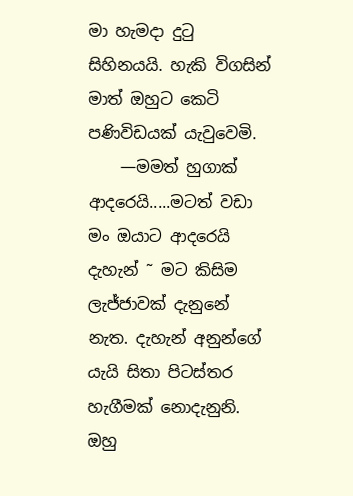මා හැමදා දුටු සිහිනයයි. හැකි විගසින් මාත් ඔහුට කෙටි පණිවිඩයක් යැවුවෙමි.
    —මමත් හුගාක් ආදරෙයි.....මටත් වඩා මං ඔයාට ආදරෙයි දැහැන් ˜ මට කිසිම ලැජ්ජාවක් දැනුනේ නැත. දැහැන් අනුන්ගේ යැයි සිතා පිටස්තර හැගීමක් නොදැනුනි. ඔහු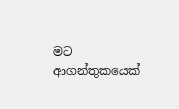මට ආගන්තුකයෙක්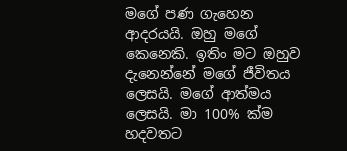මගේ පණ ගැහෙන ආදරයයි. ඔහු මගේ කෙනෙකි. ඉතිං මට ඔහුව දැනෙන්නේ මගේ ජීවිතය ලෙසයි. මගේ ආත්මය ලෙසයි. මා 100% ක්ම හදවතට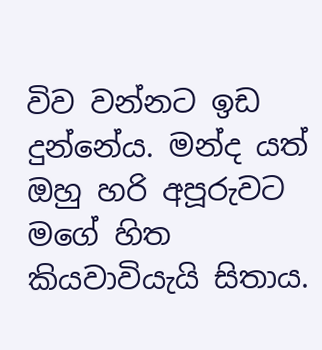විව වන්නට ඉඩ දුන්නේය. මන්ද යත් ඔහු හරි අපූරුවට මගේ හිත කියවාවියැයි සිතාය.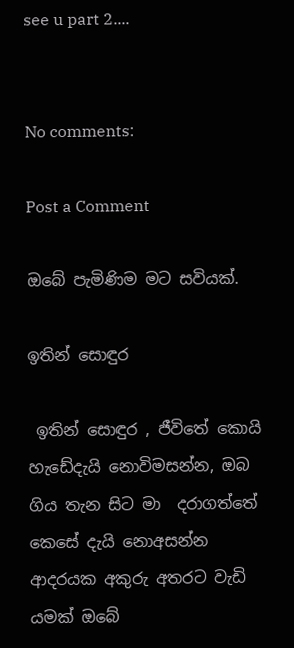see u part 2....


No comments:

Post a Comment

ඔබේ පැමිණිම මට සවියක්.

ඉතින් සොඳුර

 ඉතින් සොඳුර , ජීවිතේ කොයි හැඩේදැයි නොවිමසන්න, ඔබ ගිය තැන සිට මා  දරාගත්තේ කෙසේ දැයි නොඅසන්න  ආදරයක අකුරු අතරට වැඩි යමක් ඔබේ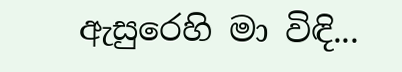ඇසුරෙහි මා විඳි...